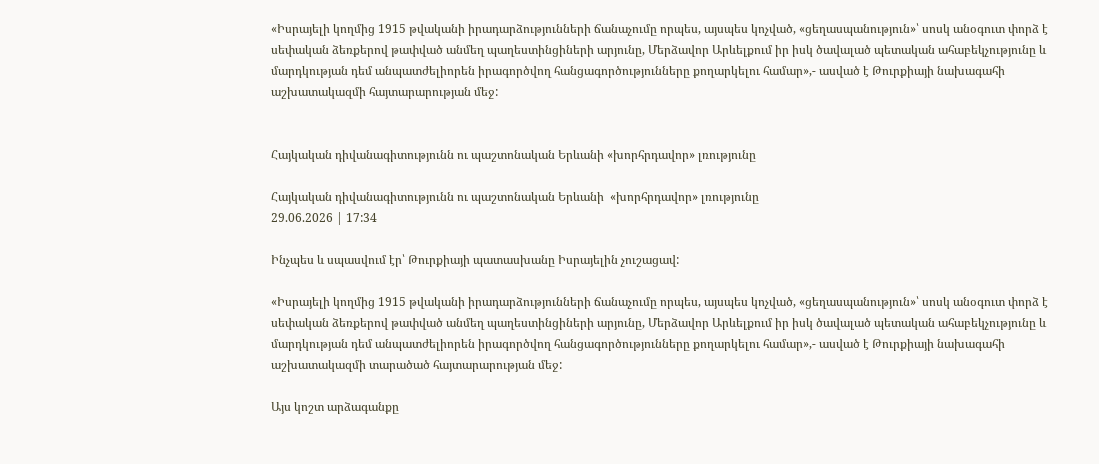«Իսրայելի կողմից 1915 թվականի իրադարձությունների ճանաչումը որպես, այսպես կոչված, «ցեղասպանություն»՝ սոսկ անօգուտ փորձ է սեփական ձեռքերով թափված անմեղ պաղեստինցիների արյունը, Մերձավոր Արևելքում իր իսկ ծավալած պետական ահաբեկչությունը և մարդկության դեմ անպատժելիորեն իրագործվող հանցագործությունները քողարկելու համար»,- ասված է Թուրքիայի նախագահի աշխատակազմի հայտարարության մեջ:


Հայկական դիվանագիտությունն ու պաշտոնական Երևանի «խորհրդավոր» լռությունը

Հայկական դիվանագիտությունն ու պաշտոնական Երևանի  «խորհրդավոր» լռությունը
29.06.2026 | 17:34

Ինչպես և սպասվում էր՝ Թուրքիայի պատասխանը Իսրայելին չուշացավ:

«Իսրայելի կողմից 1915 թվականի իրադարձությունների ճանաչումը որպես, այսպես կոչված, «ցեղասպանություն»՝ սոսկ անօգուտ փորձ է սեփական ձեռքերով թափված անմեղ պաղեստինցիների արյունը, Մերձավոր Արևելքում իր իսկ ծավալած պետական ահաբեկչությունը և մարդկության դեմ անպատժելիորեն իրագործվող հանցագործությունները քողարկելու համար»,- ասված է Թուրքիայի նախագահի աշխատակազմի տարածած հայտարարության մեջ:

Այս կոշտ արձագանքը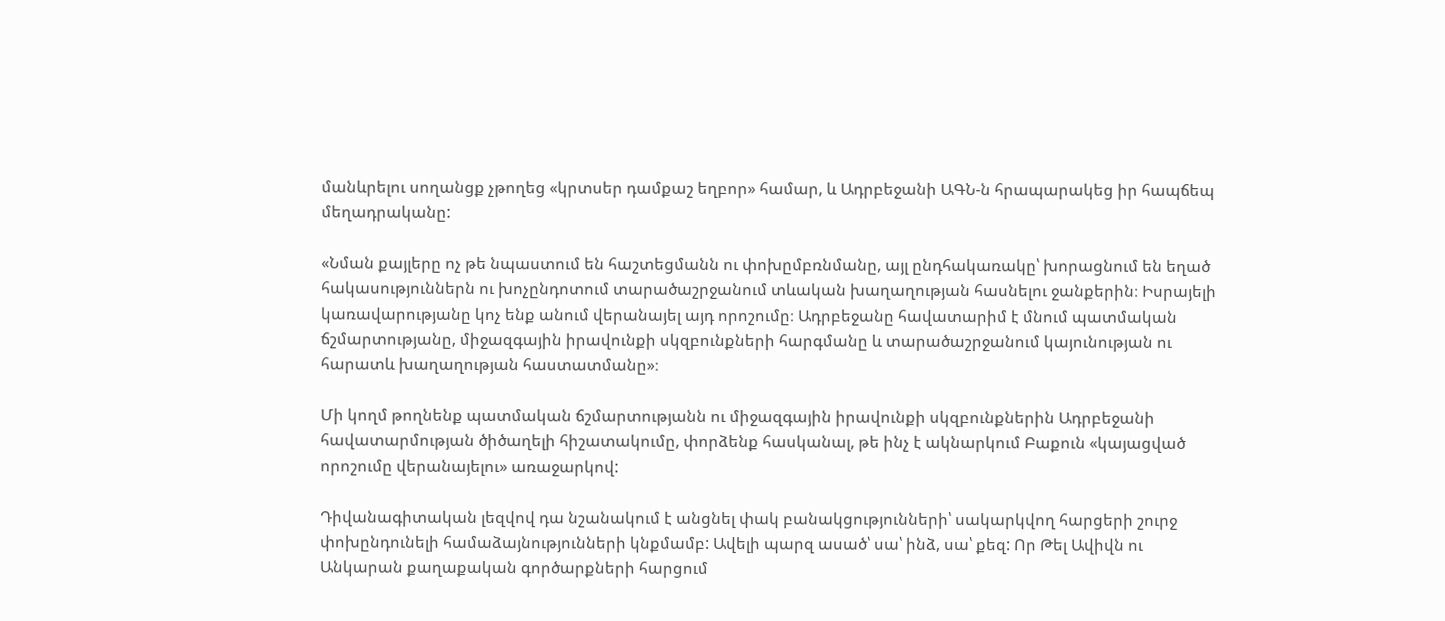մանևրելու սողանցք չթողեց «կրտսեր դամքաշ եղբոր» համար, և Ադրբեջանի ԱԳՆ-ն հրապարակեց իր հապճեպ մեղադրականը:

«Նման քայլերը ոչ թե նպաստում են հաշտեցմանն ու փոխըմբռնմանը, այլ ընդհակառակը՝ խորացնում են եղած հակասություններն ու խոչընդոտում տարածաշրջանում տևական խաղաղության հասնելու ջանքերին։ Իսրայելի կառավարությանը կոչ ենք անում վերանայել այդ որոշումը։ Ադրբեջանը հավատարիմ է մնում պատմական ճշմարտությանը, միջազգային իրավունքի սկզբունքների հարգմանը և տարածաշրջանում կայունության ու հարատև խաղաղության հաստատմանը»։

Մի կողմ թողնենք պատմական ճշմարտությանն ու միջազգային իրավունքի սկզբունքներին Ադրբեջանի հավատարմության ծիծաղելի հիշատակումը, փորձենք հասկանալ, թե ինչ է ակնարկում Բաքուն «կայացված որոշումը վերանայելու» առաջարկով:

Դիվանագիտական լեզվով դա նշանակում է անցնել փակ բանակցությունների՝ սակարկվող հարցերի շուրջ փոխընդունելի համաձայնությունների կնքմամբ: Ավելի պարզ ասած՝ սա՝ ինձ, սա՝ քեզ: Որ Թել Ավիվն ու Անկարան քաղաքական գործարքների հարցում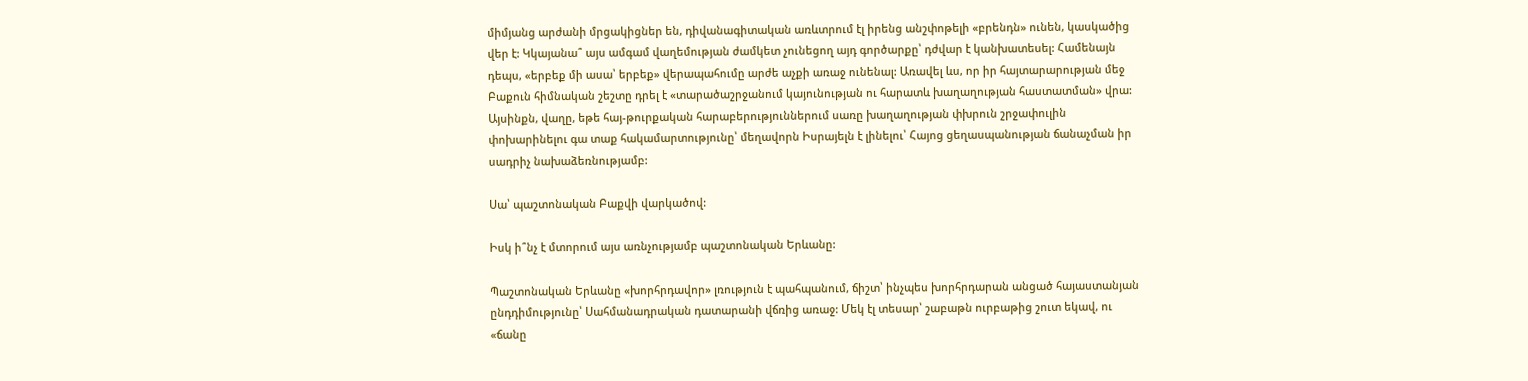միմյանց արժանի մրցակիցներ են, դիվանագիտական առևտրում էլ իրենց անշփոթելի «բրենդն» ունեն, կասկածից վեր է: Կկայանա՞ այս ամգամ վաղեմության ժամկետ չունեցող այդ գործարքը՝ դժվար է կանխատեսել: Համենայն դեպս, «երբեք մի ասա՝ երբեք» վերապահումը արժե աչքի առաջ ունենալ: Առավել ևս, որ իր հայտարարության մեջ Բաքուն հիմնական շեշտը դրել է «տարածաշրջանում կայունության ու հարատև խաղաղության հաստատման» վրա: Այսինքն, վաղը, եթե հայ-թուրքական հարաբերություններում սառը խաղաղության փխրուն շրջափուլին փոխարինելու գա տաք հակամարտությունը՝ մեղավորն Իսրայելն է լինելու՝ Հայոց ցեղասպանության ճանաչման իր սադրիչ նախաձեռնությամբ:

Սա՝ պաշտոնական Բաքվի վարկածով:

Իսկ ի՞նչ է մտորում այս առնչությամբ պաշտոնական Երևանը:

Պաշտոնական Երևանը «խորհրդավոր» լռություն է պահպանում, ճիշտ՝ ինչպես խորհրդարան անցած հայաստանյան ընդդիմությունը՝ Սահմանադրական դատարանի վճռից առաջ: Մեկ էլ տեսար՝ շաբաթն ուրբաթից շուտ եկավ, ու «ճանը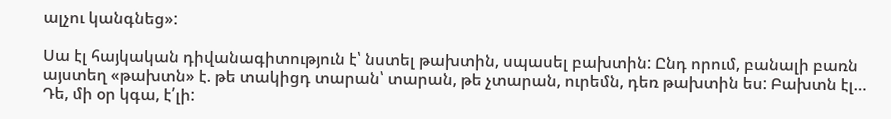ալչու կանգնեց»:

Սա էլ հայկական դիվանագիտություն է՝ նստել թախտին, սպասել բախտին: Ընդ որում, բանալի բառն այստեղ «թախտն» է. թե տակիցդ տարան՝ տարան, թե չտարան, ուրեմն, դեռ թախտին ես: Բախտն էլ… Դե, մի օր կգա, է՛լի: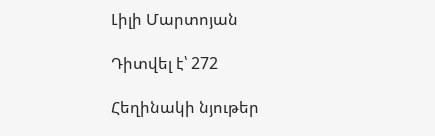Լիլի Մարտոյան

Դիտվել է՝ 272

Հեղինակի նյութեր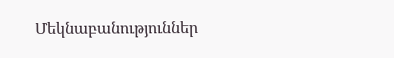Մեկնաբանություններ